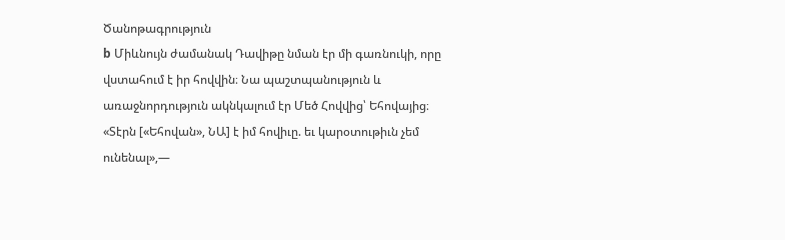Ծանոթագրություն
b Միևնույն ժամանակ Դավիթը նման էր մի գառնուկի, որը վստահում է իր հովվին։ Նա պաշտպանություն և առաջնորդություն ակնկալում էր Մեծ Հովվից՝ Եհովայից։ «Տէրն [«Եհովան», ՆԱ] է իմ հովիւը. եւ կարօտութիւն չեմ ունենալ»,—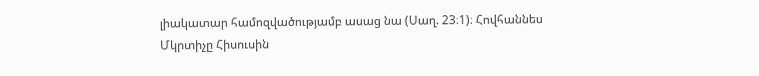լիակատար համոզվածությամբ ասաց նա (Սաղ. 23։1)։ Հովհաննես Մկրտիչը Հիսուսին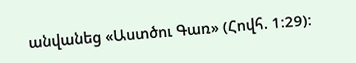անվանեց «Աստծու Գառ» (Հովհ. 1։29)։